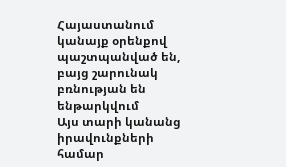Հայաստանում կանայք օրենքով պաշտպանված են, բայց շարունակ բռնության են ենթարկվում
Այս տարի կանանց իրավունքների համար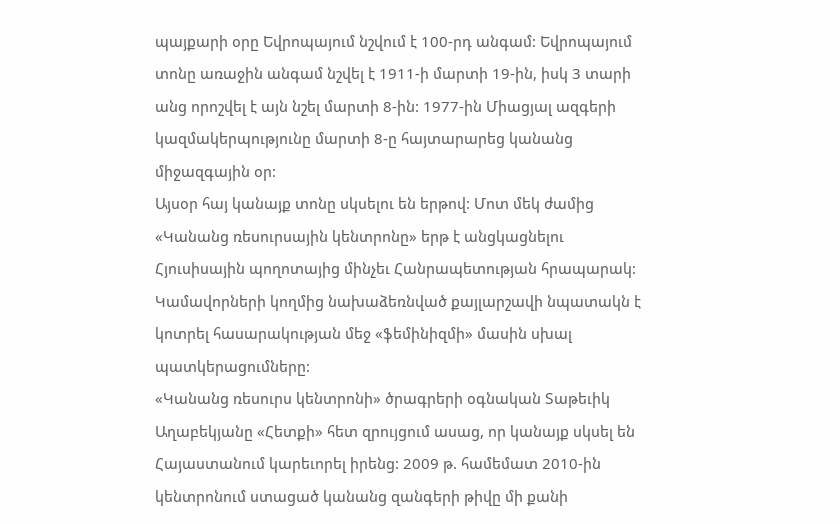պայքարի օրը Եվրոպայում նշվում է 100-րդ անգամ: Եվրոպայում տոնը առաջին անգամ նշվել է 1911-ի մարտի 19-ին, իսկ 3 տարի անց որոշվել է այն նշել մարտի 8-ին: 1977-ին Միացյալ ազգերի կազմակերպությունը մարտի 8-ը հայտարարեց կանանց միջազգային օր:
Այսօր հայ կանայք տոնը սկսելու են երթով: Մոտ մեկ ժամից «Կանանց ռեսուրսային կենտրոնը» երթ է անցկացնելու Հյուսիսային պողոտայից մինչեւ Հանրապետության հրապարակ: Կամավորների կողմից նախաձեռնված քայլարշավի նպատակն է կոտրել հասարակության մեջ «ֆեմինիզմի» մասին սխալ պատկերացումները:
«Կանանց ռեսուրս կենտրոնի» ծրագրերի օգնական Տաթեւիկ Աղաբեկյանը «Հետքի» հետ զրույցում ասաց, որ կանայք սկսել են Հայաստանում կարեւորել իրենց: 2009 թ. համեմատ 2010-ին կենտրոնում ստացած կանանց զանգերի թիվը մի քանի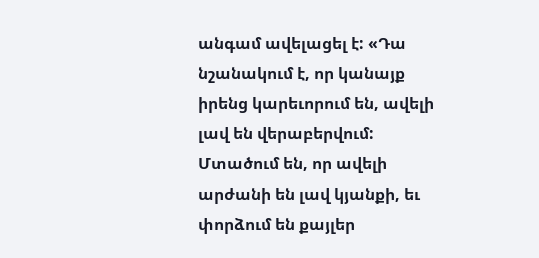անգամ ավելացել է: «Դա նշանակում է, որ կանայք իրենց կարեւորում են, ավելի լավ են վերաբերվում: Մտածում են, որ ավելի արժանի են լավ կյանքի, եւ փորձում են քայլեր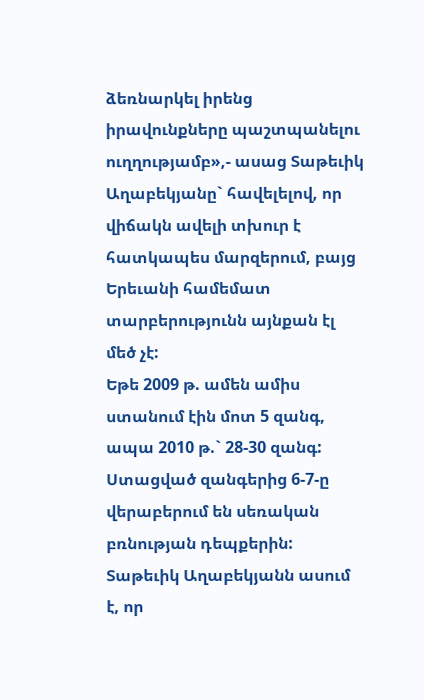ձեռնարկել իրենց իրավունքները պաշտպանելու ուղղությամբ»,- ասաց Տաթեւիկ Աղաբեկյանը` հավելելով, որ վիճակն ավելի տխուր է հատկապես մարզերում, բայց Երեւանի համեմատ տարբերությունն այնքան էլ մեծ չէ:
Եթե 2009 թ. ամեն ամիս ստանում էին մոտ 5 զանգ, ապա 2010 թ.` 28-30 զանգ: Ստացված զանգերից 6-7-ը վերաբերում են սեռական բռնության դեպքերին: Տաթեւիկ Աղաբեկյանն ասում է, որ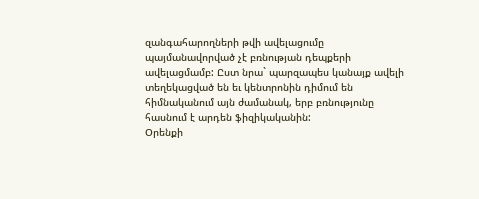զանգահարողների թվի ավելացումը պայմանավորված չէ բռնության դեպքերի ավելացմամբ: Ըստ նրա` պարզապես կանայք ավելի տեղեկացված են եւ կենտրոնին դիմում են հիմնականում այն ժամանակ, երբ բռնությունը հասնում է արդեն ֆիզիկականին:
Օրենքի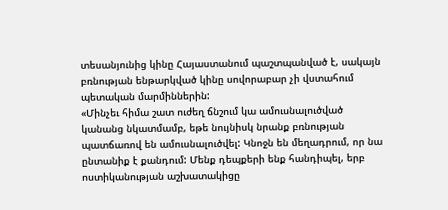տեսանյունից կինը Հայաստանում պաշտպանված է, սակայն բռնության ենթարկված կինը սովորաբար չի վստահում պետական մարմիններին:
«Մինչեւ հիմա շատ ուժեղ ճնշում կա ամուսնալուծված կանանց նկատմամբ, եթե նույնիսկ նրանք բռնության պատճառով են ամուսնալուծվել: Կնոջն են մեղադրում, որ նա ընտանիք է քանդում: Մենք դեպքերի ենք հանդիպել, երբ ոստիկանության աշխատակիցը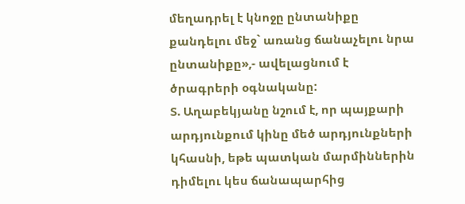մեղադրել է կնոջը ընտանիքը քանդելու մեջ` առանց ճանաչելու նրա ընտանիքը»,- ավելացնում է ծրագրերի օգնականը:
Տ. Աղաբեկյանը նշում է, որ պայքարի արդյունքում կինը մեծ արդյունքների կհասնի, եթե պատկան մարմիններին դիմելու կես ճանապարհից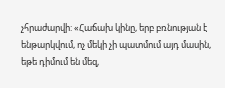չհրաժարվի: «Հաճախ կինը, երբ բռնության է ենթարկվում, ոչ մեկի չի պատմում այդ մասին, եթե դիմում են մեզ,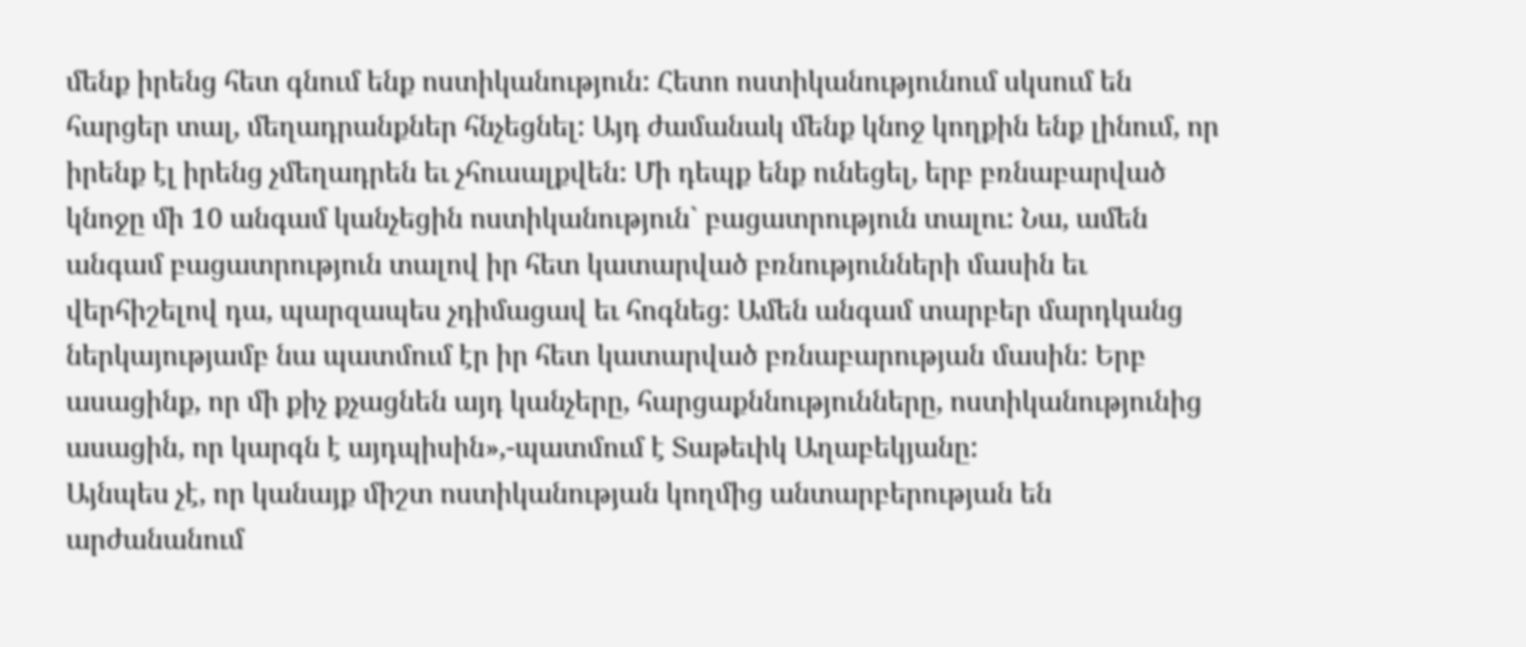մենք իրենց հետ գնում ենք ոստիկանություն: Հետո ոստիկանությունում սկսում են հարցեր տալ, մեղադրանքներ հնչեցնել: Այդ ժամանակ մենք կնոջ կողքին ենք լինում, որ իրենք էլ իրենց չմեղադրեն եւ չհուսալքվեն: Մի դեպք ենք ունեցել, երբ բռնաբարված կնոջը մի 10 անգամ կանչեցին ոստիկանություն` բացատրություն տալու: Նա, ամեն անգամ բացատրություն տալով իր հետ կատարված բռնությունների մասին եւ վերհիշելով դա, պարզապես չդիմացավ եւ հոգնեց: Ամեն անգամ տարբեր մարդկանց ներկայությամբ նա պատմում էր իր հետ կատարված բռնաբարության մասին: Երբ ասացինք, որ մի քիչ քչացնեն այդ կանչերը, հարցաքննությունները, ոստիկանությունից ասացին, որ կարգն է այդպիսին»,-պատմում է Տաթեւիկ Աղաբեկյանը:
Այնպես չէ, որ կանայք միշտ ոստիկանության կողմից անտարբերության են արժանանում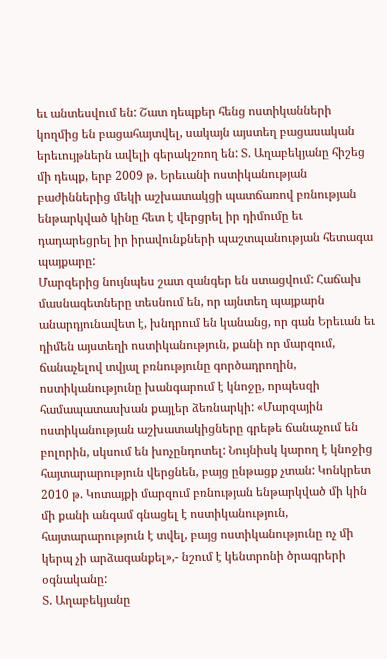եւ անտեսվում են: Շատ դեպքեր հենց ոստիկանների կողմից են բացահայտվել, սակայն այստեղ բացասական երեւույթներն ավելի գերակշռող են: Տ. Աղաբեկյանը հիշեց մի դեպք, երբ 2009 թ. Երեւանի ոստիկանության բաժիններից մեկի աշխատակցի պատճառով բռնության ենթարկված կինը հետ է վերցրել իր դիմումը եւ դադարեցրել իր իրավունքների պաշտպանության հետագա պայքարը:
Մարզերից նույնպես շատ զանգեր են ստացվում: Հաճախ մասնագետները տեսնում են, որ այնտեղ պայքարն անարդյունավետ է, խնդրում են կանանց, որ գան Երեւան եւ դիմեն այստեղի ոստիկանություն, քանի որ մարզում, ճանաչելով տվյալ բռնությունը գործադրողին, ոստիկանությունը խանգարում է կնոջը, որպեսզի համապատասխան քայլեր ձեռնարկի: «Մարզային ոստիկանության աշխատակիցները գրեթե ճանաչում են բոլորին, սկսում են խոչընդոտել: Նույնիսկ կարող է կնոջից հայտարարություն վերցնեն, բայց ընթացք չտան: Կոնկրետ 2010 թ. Կոտայքի մարզում բռնության ենթարկված մի կին մի քանի անգամ գնացել է ոստիկանություն, հայտարարություն է տվել, բայց ոստիկանությունը ոչ մի կերպ չի արձագանքել»,- նշում է կենտրոնի ծրագրերի օգնականը:
Տ. Աղաբեկյանը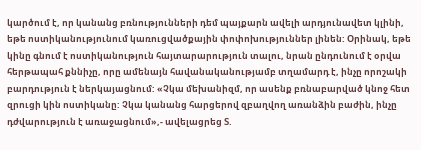կարծում է, որ կանանց բռնությունների դեմ պայքարն ավելի արդյունավետ կլինի, եթե ոստիկանությունում կառուցվածքային փոփոխություններ լինեն: Օրինակ, եթե կինը գնում է ոստիկանություն հայտարարություն տալու, նրան ընդունում է օրվա հերթապահ քննիչը, որը ամենայն հավանականությամբ տղամարդ է, ինչը որոշակի բարդություն է ներկայացնում: «Չկա մեխանիզմ, որ ասենք բռնաբարված կնոջ հետ զրուցի կին ոստիկանը: Չկա կանանց հարցերով զբաղվող առանձին բաժին, ինչը դժվարություն է առաջացնում»,- ավելացրեց Տ.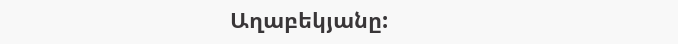Աղաբեկյանը: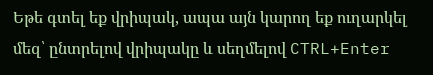Եթե գտել եք վրիպակ, ապա այն կարող եք ուղարկել մեզ՝ ընտրելով վրիպակը և սեղմելով CTRL+Enter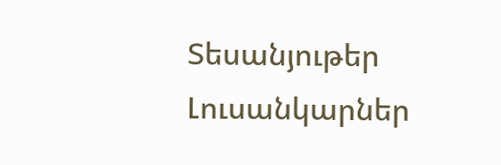Տեսանյութեր
Լուսանկարներ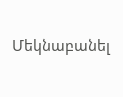Մեկնաբանել